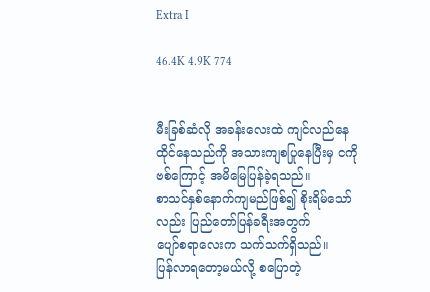Extra I

46.4K 4.9K 774


မီးခြစ်ဆံလို အခန်းလေးထဲ ကျင်လည်နေထိုင်နေသည်ကို အသားကျစပြုနေပြီးမှ ငကိုဗစ်ကြောင့် အမိမြေပြန်ခဲ့ရသည်။
စာသင်နှစ်နောက်ကျမည်ဖြစ်၍ စိုးရိမ်သော်လည်း ပြည်တော်ပြန်ခရီးအတွက်
ပျော်စရာလေးက သက်သက်ရှိသည်။
ပြန်လာရတော့မယ်လို့ စပြောတဲ့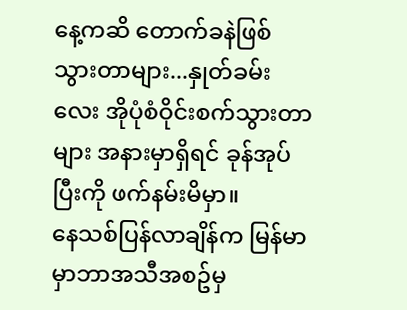နေ့ကဆိ တောက်ခနဲဖြစ်သွားတာများ...နှုတ်ခမ်းလေး အိုပုံစံဝိုင်းစက်သွားတာများ အနားမှာရှိရင် ခုန်အုပ်ပြီးကို ဖက်နမ်းမိမှာ။
နေသစ်ပြန်လာချိန်က မြန်မာမှာဘာအသီအစဥ်မှ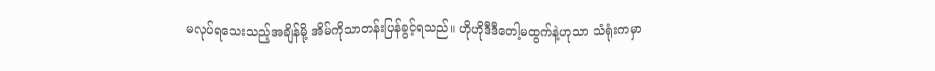မလုပ်ရသေးသည့်အချိန်မို့ အိမ်ကိုသာတန်းပြန်ခွင့်ရသည်။ ဟိုဟိုဒီဒီတေါ့မထွက်နဲ့ဟုသာ သံရုံးကမှာ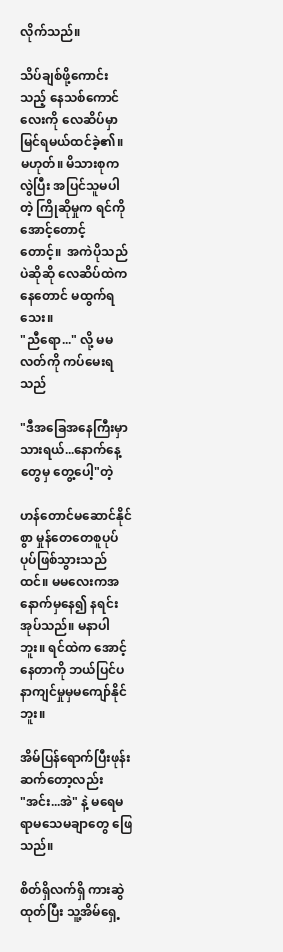လိုက်သည်။

သိပ်ချစ်ဖို့ကောင်းသည့် နေသစ်ကောင်လေးကို လေဆိပ်မှာမြင်ရမယ်ထင်ခဲ့၏။
မဟုတ်။ မိသားစုက လွဲပြီး အပြင်သူမပါတဲ့ ကြိုဆိုမှုက ရင်ကိုအောင့်တောင့်
တောင့်။  အကဲပိုသည်ပဲဆိုဆို လေဆိပ်ထဲကနေတောင် မထွက်ရသေး။
"ညီရော..." လို့ မမလတ်ကို ကပ်မေးရသည်

"ဒီအခြေအနေကြီးမှာ သားရယ်...နောက်နေ့တွေမှ တွေ့ပေါ့"တဲ့

ဟန်တောင်မဆောင်နိုင်စွာ မှုန်တေတေစူပုပ်ပုပ်ဖြစ်သွားသည်ထင်။ မမလေးကအနောက်မှနေ၍ နရင်းအုပ်သည်။ မနာပါဘူး။ ရင်ထဲက အောင့်နေတာကို ဘယ်ပြင်ပ နာကျင်မှုမှမကျော်နိုင်ဘူး။

အိမ်ပြန်ရောက်ပြီးဖုန်းဆက်တော့လည်း
"အင်း...အဲ" နဲ့ မရေမရာမသေမချာတွေ ဖြေသည်။

စိတ်ရှိလက်ရှိ ကားဆွဲထုတ်ပြီး သူ့အိမ်ရှေ့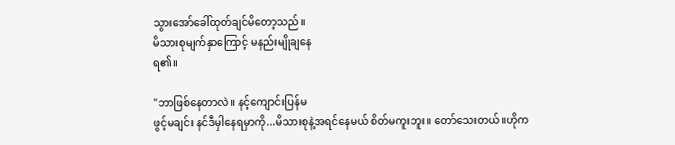သွားအော်ခေါ်ထုတ်ချင်မိတော့သည်။
မိသားစုမျက်နှာကြောင့် မနည်းမျိုချနေ
ရ၏။

"ဘာဖြစ်နေတာလဲ။ နင့်ကျောင်းပြန်မ
ဖွင့်မချင်း နင်ဒီမှါနေရမှာကို...မိသားစုနဲ့အရင်နေမယ် စိတ်မကူးဘူး။ တော်သေးတယ်။ဟိုက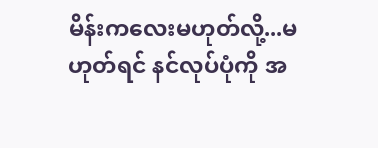မိန်းကလေးမဟုတ်လို့...မဟုတ်ရင် နင်လုပ်ပုံကို အ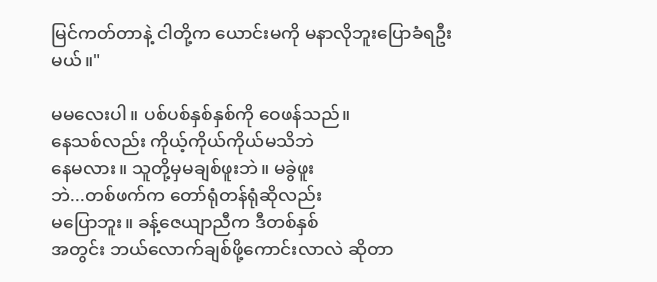မြင်ကတ်တာနဲ့ ငါတို့က ယောင်းမကို မနာလိုဘူးပြောခံရဦးမယ်။"

မမလေးပါ။ ပစ်ပစ်နှစ်နှစ်ကို ဝေဖန်သည်။
နေသစ်လည်း ကိုယ့်ကိုယ်ကိုယ်မသိဘဲ
နေမလား။ သူတို့မှမချစ်ဖူးဘဲ။ မခွဲဖူး
ဘဲ...တစ်ဖက်က တော်ရုံတန်ရုံဆိုလည်း
မပြောဘူး။ ခန့်ဇေယျာညီက ဒီတစ်နှစ်
အတွင်း ဘယ်လောက်ချစ်ဖို့ကောင်းလာလဲ ဆိုတာ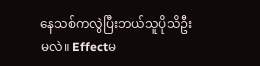နေသစ်ကလွဲပြီးဘယ်သူပိုသိဦးမလဲ။ Effectမ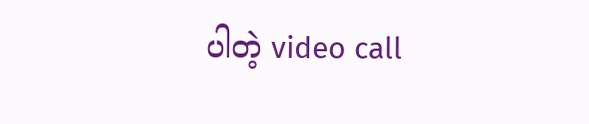ပါတဲ့ video call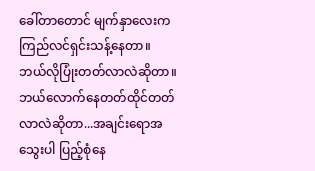ခေါ်တာတောင် မျက်နှာလေးက ကြည်လင်ရှင်းသန့်နေတာ။ ဘယ်လိုပြုံးတတ်လာလဲဆိုတာ။ ဘယ်လောက်နေတတ်ထိုင်တတ်လာလဲဆိုတာ...အချင်းရောအသွေးပါ ပြည့်စုံနေ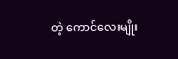တဲ့ ကောင်လေးမျိုး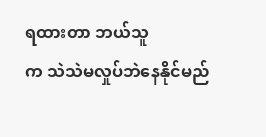ရထားတာ ဘယ်သူ
က သဲသဲမလှုပ်ဘဲနေနိုင်မည်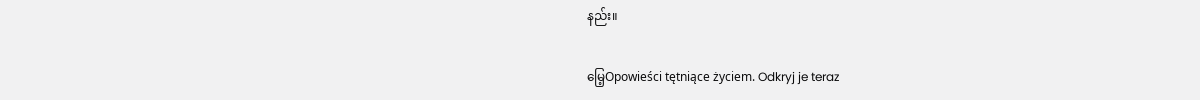နည်း။

မြေ့Opowieści tętniące życiem. Odkryj je teraz